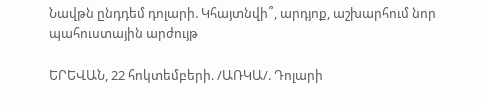Նավթն ընդդեմ դոլարի. Կհայտնվի՞, արդյոք, աշխարհում նոր պահուստային արժույթ

ԵՐԵՎԱՆ, 22 հոկտեմբերի. /ԱՌԿԱ/. Դոլարի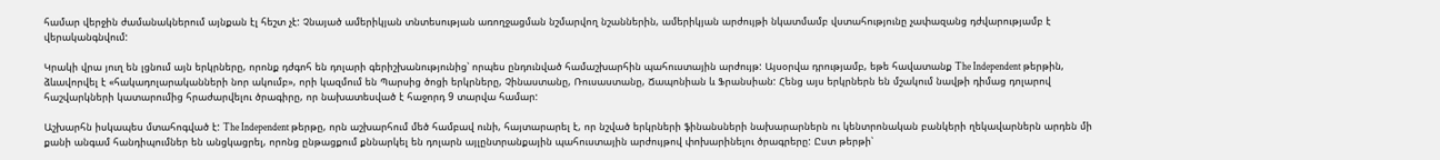համար վերջին ժամանակներում այնքան էլ հեշտ չէ: Չնայած ամերիկյան տնտեսության առողջացման նշմարվող նշաններին, ամերիկյան արժույթի նկատմամբ վստահությունը չափազանց դժվարությամբ է վերականգնվում:

Կրակի վրա յուղ են լցնում այն երկրները, որոնք դժգոհ են դոլարի գերիշխանությունից՝ որպես ընդունված համաշխարհին պահուստային արժույթ: Այսօրվա դրությամբ, եթե հավատանք The Independent թերթին, ձևավորվել է «հակադոլարականների նոր ակումբ», որի կազմում են Պարսից ծոցի երկրները, Չինաստանը, Ռուսաստանը, Ճապոնիան և Ֆրանսիան: Հենց այս երկրներն են մշակում նավթի դիմաց դոլարով հաշվարկների կատարումից հրաժարվելու ծրագիրը, որ նախատեսված է հաջորդ 9 տարվա համար:

Աշխարհն իսկապես մտահոգված է: The Independent թերթը, որն աշխարհում մեծ համբավ ունի, հայտարարել է, որ նշված երկրների ֆինանսների նախարարներն ու կենտրոնական բանկերի ղեկավարներն արդեն մի քանի անգամ հանդիպումներ են անցկացրել, որոնց ընթացքում քննարկել են դոլարն այլընտրանքային պահուստային արժույթով փոխարինելու ծրագրերը: Ըստ թերթի՝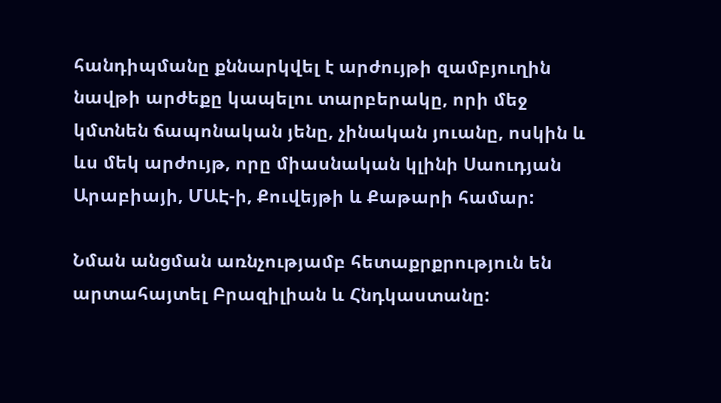հանդիպմանը քննարկվել է արժույթի զամբյուղին նավթի արժեքը կապելու տարբերակը, որի մեջ կմտնեն ճապոնական յենը, չինական յուանը, ոսկին և ևս մեկ արժույթ, որը միասնական կլինի Սաուդյան Արաբիայի, ՄԱԷ-ի, Քուվեյթի և Քաթարի համար:

Նման անցման առնչությամբ հետաքրքրություն են արտահայտել Բրազիլիան և Հնդկաստանը: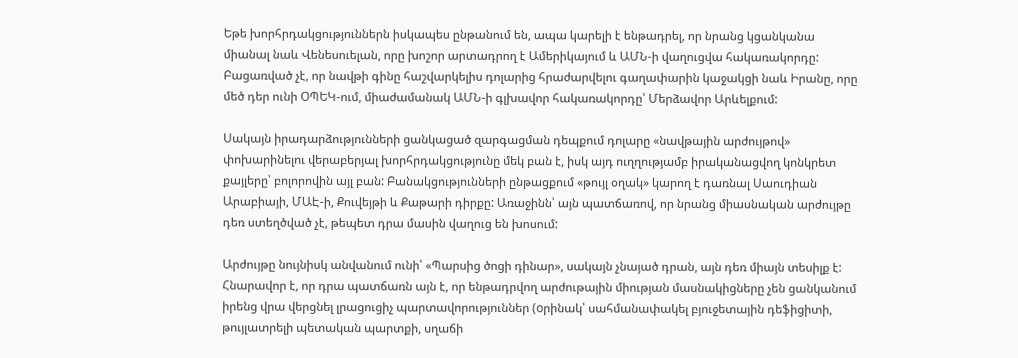Եթե խորհրդակցություններն իսկապես ընթանում են, ապա կարելի է ենթադրել, որ նրանց կցանկանա միանալ նաև Վենեսուելան, որը խոշոր արտադրող է Ամերիկայում և ԱՄՆ-ի վաղուցվա հակառակորդը: Բացառված չէ, որ նավթի գինը հաշվարկելիս դոլարից հրաժարվելու գաղափարին կաջակցի նաև Իրանը, որը մեծ դեր ունի ՕՊԵԿ-ում, միաժամանակ ԱՄՆ-ի գլխավոր հակառակորդը՝ Մերձավոր Արևելքում:

Սակայն իրադարձությունների ցանկացած զարգացման դեպքում դոլարը «նավթային արժույթով» փոխարինելու վերաբերյալ խորհրդակցությունը մեկ բան է, իսկ այդ ուղղությամբ իրականացվող կոնկրետ քայլերը՝ բոլորովին այլ բան: Բանակցությունների ընթացքում «թույլ օղակ» կարող է դառնալ Սաուդիան Արաբիայի, ՄԱԷ-ի, Քուվեյթի և Քաթարի դիրքը: Առաջինն՝ այն պատճառով, որ նրանց միասնական արժույթը դեռ ստեղծված չէ, թեպետ դրա մասին վաղուց են խոսում:

Արժույթը նույնիսկ անվանում ունի՝ «Պարսից ծոցի դինար», սակայն չնայած դրան, այն դեռ միայն տեսիլք է: Հնարավոր է, որ դրա պատճառն այն է, որ ենթադրվող արժութային միության մասնակիցները չեն ցանկանում իրենց վրա վերցնել լրացուցիչ պարտավորություններ (oրինակ՝ սահմանափակել բյուջետային դեֆիցիտի, թույլատրելի պետական պարտքի, սղաճի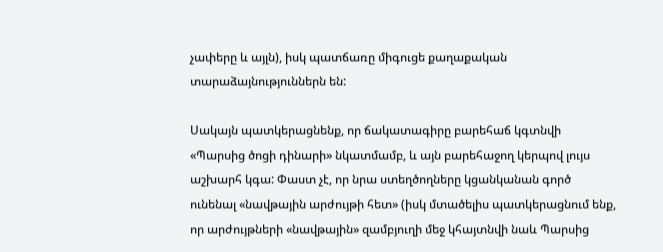չափերը և այլն), իսկ պատճառը միգուցե քաղաքական տարաձայնություններն են:

Սակայն պատկերացնենք, որ ճակատագիրը բարեհաճ կգտնվի «Պարսից ծոցի դինարի» նկատմամբ, և այն բարեհաջող կերպով լույս աշխարհ կգա: Փաստ չէ, որ նրա ստեղծողները կցանկանան գործ ունենալ «նավթային արժույթի հետ» (իսկ մտածելիս պատկերացնում ենք, որ արժույթների «նավթային» զամբյուղի մեջ կհայտնվի նաև Պարսից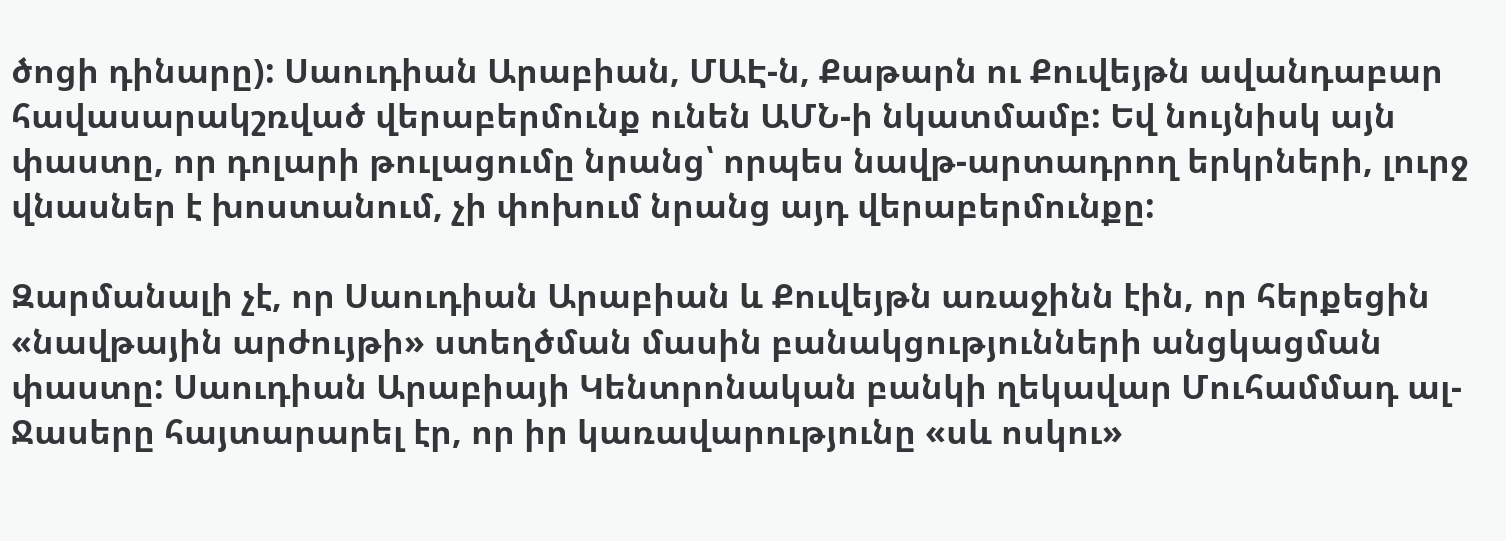ծոցի դինարը): Սաուդիան Արաբիան, ՄԱԷ-ն, Քաթարն ու Քուվեյթն ավանդաբար հավասարակշռված վերաբերմունք ունեն ԱՄՆ-ի նկատմամբ: Եվ նույնիսկ այն փաստը, որ դոլարի թուլացումը նրանց՝ որպես նավթ-արտադրող երկրների, լուրջ վնասներ է խոստանում, չի փոխում նրանց այդ վերաբերմունքը:

Զարմանալի չէ, որ Սաուդիան Արաբիան և Քուվեյթն առաջինն էին, որ հերքեցին «նավթային արժույթի» ստեղծման մասին բանակցությունների անցկացման փաստը: Սաուդիան Արաբիայի Կենտրոնական բանկի ղեկավար Մուհամմադ ալ-Ջասերը հայտարարել էր, որ իր կառավարությունը «սև ոսկու»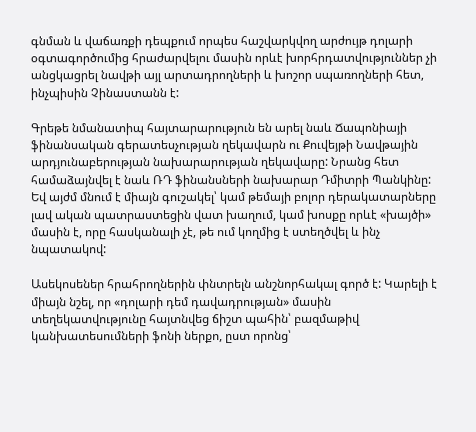գնման և վաճառքի դեպքում որպես հաշվարկվող արժույթ դոլարի օգտագործումից հրաժարվելու մասին որևէ խորհրդատվություններ չի անցկացրել նավթի այլ արտադրողների և խոշոր սպառողների հետ, ինչպիսին Չինաստանն է:

Գրեթե նմանատիպ հայտարարություն են արել նաև Ճապոնիայի ֆինանսական գերատեսչության ղեկավարն ու Քուվեյթի Նավթային արդյունաբերության նախարարության ղեկավարը: Նրանց հետ համաձայնվել է նաև ՌԴ ֆինանսների նախարար Դմիտրի Պանկինը: Եվ այժմ մնում է միայն գուշակել՝ կամ թեմայի բոլոր դերակատարները լավ ական պատրաստեցին վատ խաղում, կամ խոսքը որևէ «խայծի» մասին է, որը հասկանալի չէ, թե ում կողմից է ստեղծվել և ինչ նպատակով:

Ասեկոսեներ հրահրողներին փնտրելն անշնորհակալ գործ է: Կարելի է միայն նշել, որ «դոլարի դեմ դավադրության» մասին տեղեկատվությունը հայտնվեց ճիշտ պահին՝ բազմաթիվ կանխատեսումների ֆոնի ներքո, ըստ որոնց՝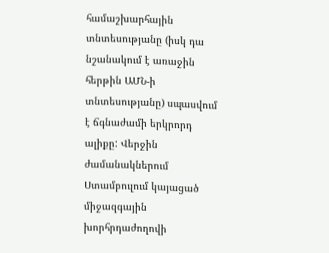համաշխարհային տնտեսությանը (իսկ դա նշանակում է առաջին հերթին ԱՄՆ-ի տնտեսությանը) սպասվում է ճգնաժամի երկրորդ ալիքը: Վերջին ժամանակներում Ստամբուլում կայացած միջազգային խորհրդաժողովի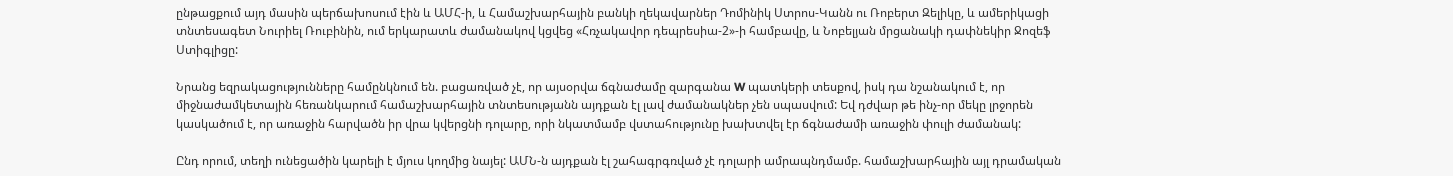ընթացքում այդ մասին պերճախոսում էին և ԱՄՀ-ի, և Համաշխարհային բանկի ղեկավարներ Դոմինիկ Ստրոս-Կանն ու Ռոբերտ Զելիկը, և ամերիկացի տնտեսագետ Նուրիել Ռուբինին, ում երկարատև ժամանակով կցվեց «Հռչակավոր դեպրեսիա-2»-ի համբավը, և Նոբելյան մրցանակի դափնեկիր Ջոզեֆ Ստիգլիցը:

Նրանց եզրակացությունները համընկնում են. բացառված չէ, որ այսօրվա ճգնաժամը զարգանա W պատկերի տեսքով, իսկ դա նշանակում է, որ միջնաժամկետային հեռանկարում համաշխարհային տնտեսությանն այդքան էլ լավ ժամանակներ չեն սպասվում: Եվ դժվար թե ինչ-որ մեկը լրջորեն կասկածում է, որ առաջին հարվածն իր վրա կվերցնի դոլարը, որի նկատմամբ վստահությունը խախտվել էր ճգնաժամի առաջին փուլի ժամանակ:

Ընդ որում, տեղի ունեցածին կարելի է մյուս կողմից նայել: ԱՄՆ-ն այդքան էլ շահագրգռված չէ դոլարի ամրապնդմամբ. համաշխարհային այլ դրամական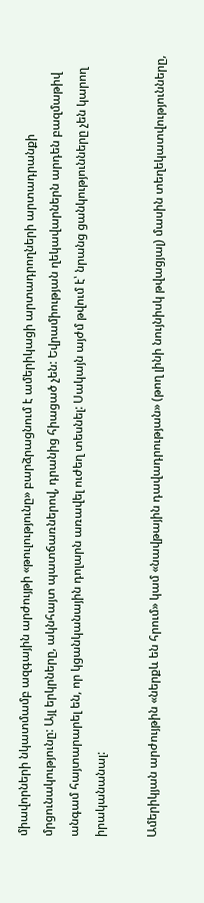միավորների նկատմամբ ազգային արժույթի «թուլությունը» բարձրացնում է ամերիկացի արտադրողների արտադրանքի մրցունակությունը: Այլ երկրները, ակնհայտ պատճառներով, դրանից հիացած չեն: Եվրամիության ղեկավարներն արդեն բազմաթիվ անգամ հայտարարել են, որ կցանկանային դոլարն առավել ուժեղ տեսնել: Սակայն այժմ թվում է՝ նրանց ցանկությունները չեն կարող իրականանալ:

Ամերիկյան արժույթին «ներքև են հրում» կամ «նավթային դավադրության» (թող լինի նույնիսկ թվացյալ) մասին տեղեկատվությունները,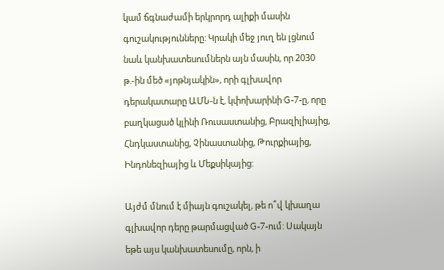կամ ճգնաժամի երկրորդ ալիքի մասին գուշակությունները: Կրակի մեջ յուղ են լցնում նաև կանխատեսումներն այն մասին, որ 2030 թ.-ին մեծ «յոթնյակին», որի գլխավոր դերակատարը ԱՄՆ-ն է, կփոխարինի G-7-ը, որը բաղկացած կլինի Ռուսաստանից, Բրազիլիայից, Հնդկաստանից, Չինաստանից, Թուրքիայից, Ինդոնեզիայից և Մեքսիկայից:

Այժմ մնում է միայն գուշակել, թե ո՞վ կխաղա գլխավոր դերը թարմացված G-7-ում: Սակայն եթե այս կանխատեսումը, որն, ի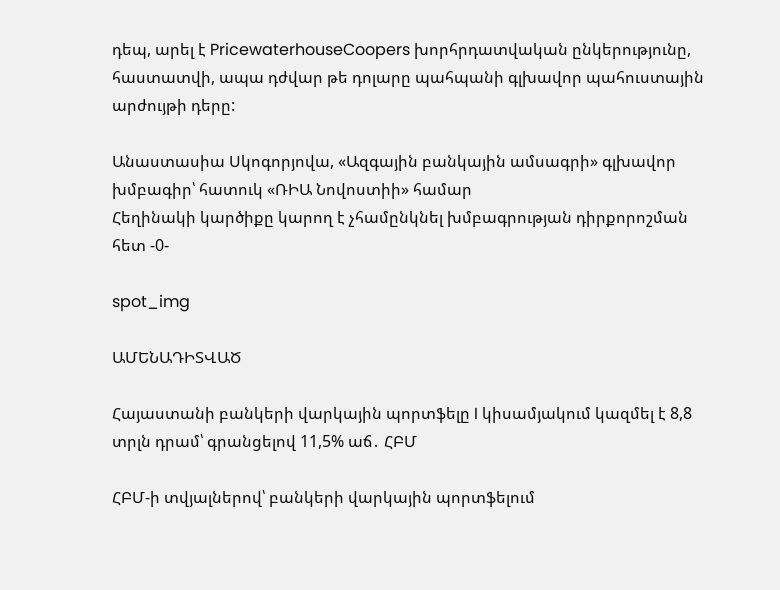դեպ, արել է PricewaterhouseCoopers խորհրդատվական ընկերությունը, հաստատվի, ապա դժվար թե դոլարը պահպանի գլխավոր պահուստային արժույթի դերը:

Անաստասիա Սկոգորյովա, «Ազգային բանկային ամսագրի» գլխավոր խմբագիր՝ հատուկ «ՌԻԱ Նովոստիի» համար
Հեղինակի կարծիքը կարող է չհամընկնել խմբագրության դիրքորոշման հետ -0-

spot_img

ԱՄԵՆԱԴԻՏՎԱԾ

Հայաստանի բանկերի վարկային պորտֆելը I կիսամյակում կազմել է 8,8 տրլն դրամ՝ գրանցելով 11,5% աճ․ ՀԲՄ

ՀԲՄ-ի տվյալներով՝ բանկերի վարկային պորտֆելում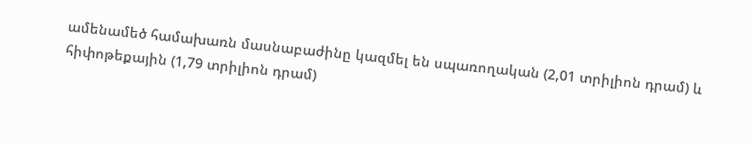ամենամեծ համախառն մասնաբաժինը կազմել են սպառողական (2,01 տրիլիոն դրամ) և հիփոթեքային (1,79 տրիլիոն դրամ)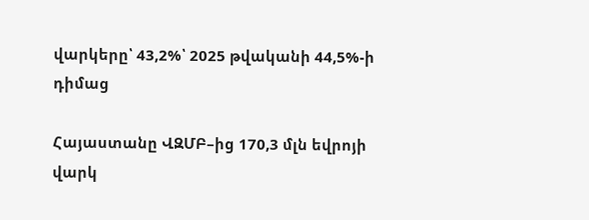վարկերը՝ 43,2%՝ 2025 թվականի 44,5%-ի դիմաց

Հայաստանը ՎԶՄԲ–ից 170,3 մլն եվրոյի վարկ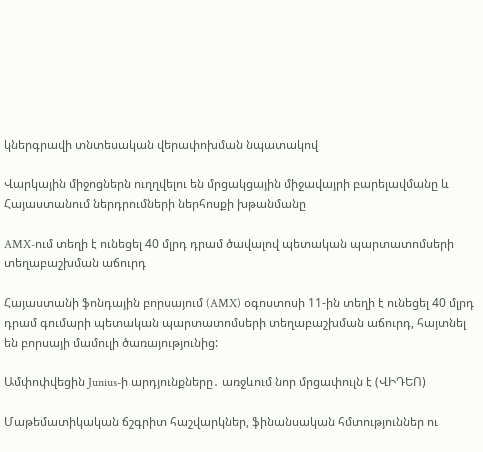կներգրավի տնտեսական վերափոխման նպատակով

Վարկային միջոցներն ուղղվելու են մրցակցային միջավայրի բարելավմանը և Հայաստանում ներդրումների ներհոսքի խթանմանը

AMX-ում տեղի է ունեցել 40 մլրդ դրամ ծավալով պետական պարտատոմսերի տեղաբաշխման աճուրդ

Հայաստանի ֆոնդային բորսայում (AMX) օգոստոսի 11-ին տեղի է ունեցել 40 մլրդ դրամ գումարի պետական պարտատոմսերի տեղաբաշխման աճուրդ, հայտնել են բորսայի մամուլի ծառայությունից:

Ամփոփվեցին Junius-ի արդյունքները․ առջևում նոր մրցափուլն է (ՎԻԴԵՈ)

Մաթեմատիկական ճշգրիտ հաշվարկներ, ֆինանսական հմտություններ ու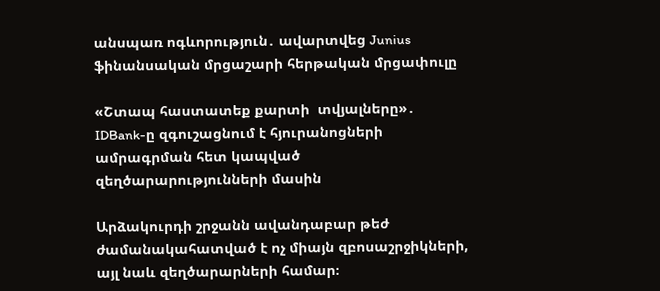անսպառ ոգևորություն․ ավարտվեց Junius ֆինանսական մրցաշարի հերթական մրցափուլը

«Շտապ հաստատեք քարտի  տվյալները»․ IDBank-ը զգուշացնում է հյուրանոցների ամրագրման հետ կապված զեղծարարությունների մասին

Արձակուրդի շրջանն ավանդաբար թեժ ժամանակահատված է ոչ միայն զբոսաշրջիկների, այլ նաև զեղծարարների համար։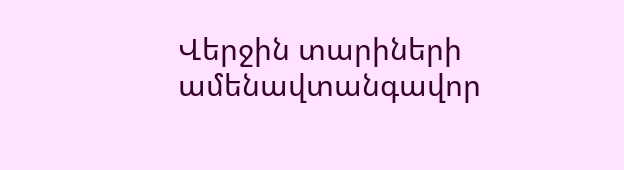Վերջին տարիների ամենավտանգավոր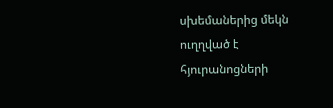սխեմաներից մեկն ուղղված է հյուրանոցների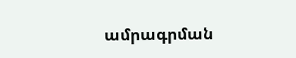ամրագրման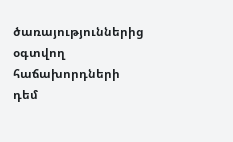ծառայություններից օգտվող հաճախորդների դեմ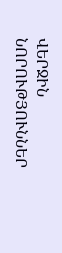ՎԵՐՋԻՆ ՆՈՐՈՒԹՅՈՒՆՆԵՐ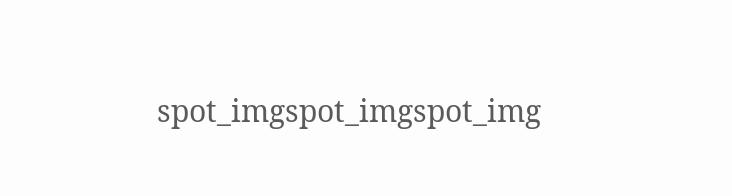spot_imgspot_imgspot_img